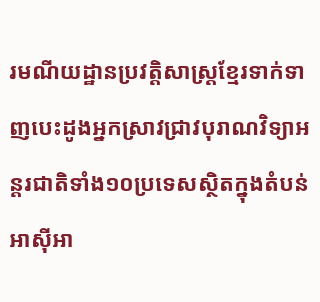រមណីយដ្ឋានប្រវត្តិសាស្ត្រខ្មែរទាក់ទាញបេះដូងអ្នកស្រាវជ្រាវបុរាណវិទ្យាអន្តរជាតិទាំង១០ប្រទេសស្ថិតក្នុងតំបន់អាស៊ីអា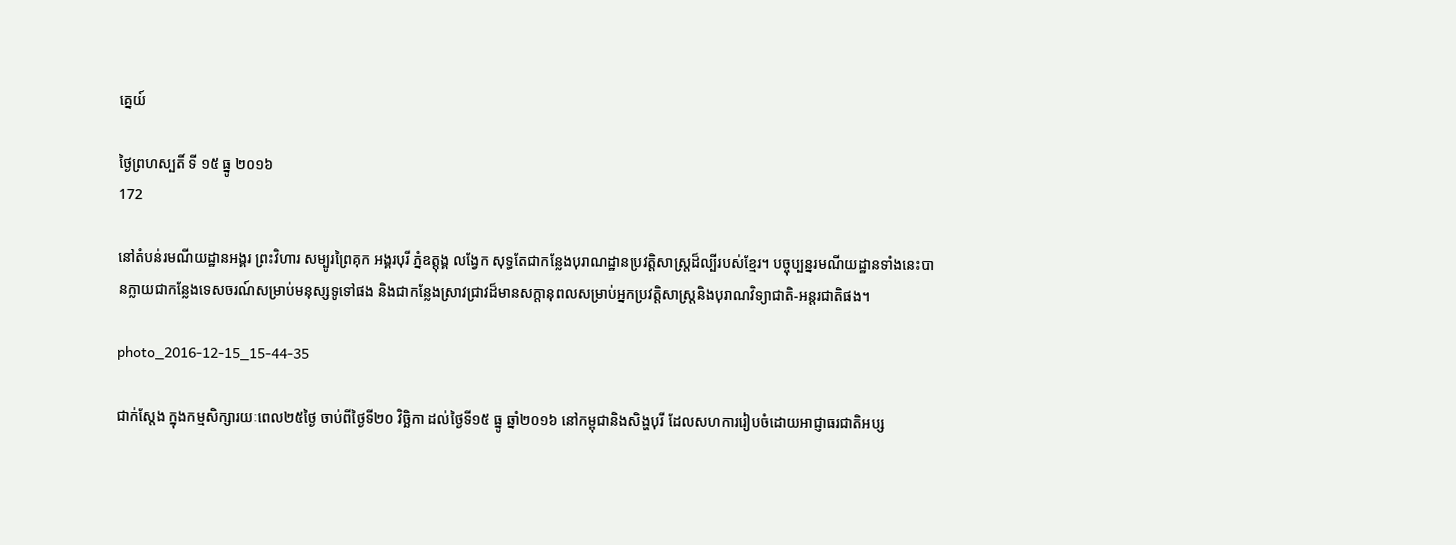គ្នេយ៍

ថ្ងៃព្រហស្បតិ៍ ទី ១៥ ធ្នូ ២០១៦
172

នៅតំបន់រមណីយដ្ឋានអង្គរ ព្រះវិហារ សម្បូរព្រៃគុក អង្គរបុរី ភ្នំឧត្តុង្គ លង្វែក សុទ្ធតែជាកន្លែងបុរាណដ្ឋានប្រវត្តិសាស្ត្រដ៏ល្បីរបស់ខ្មែរ។ បច្ចុប្បន្នរមណីយដ្ឋានទាំងនេះបានក្លាយជាកន្លែងទេសចរណ៍សម្រាប់មនុស្សទូទៅផង និងជាកន្លែងស្រាវជ្រាវដ៏មានសក្តានុពលសម្រាប់អ្នកប្រវត្តិសាស្ត្រនិងបុរាណវិទ្យាជាតិ-អន្តរជាតិផង។

photo_2016-12-15_15-44-35

ជាក់ស្តែង ក្នុងកម្មសិក្សារយៈពេល២៥ថ្ងៃ ចាប់ពីថ្ងៃទី២០ វិច្ឆិកា ដល់ថ្ងៃទី១៥ ធ្នូ ឆ្នាំ២០១៦ នៅកម្ពុជានិងសិង្ហបុរី ដែលសហការរៀបចំដោយអាជ្ញាធរជាតិអប្ស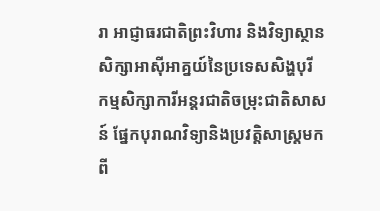រា អាជ្ញាធរជាតិព្រះវិហារ និងវិទ្យាស្ថានសិក្សាអាស៊ីអាគ្នយ៍នៃប្រទេសសិង្ហបុរី កម្មសិក្សាការីអន្តរជាតិចម្រុះជាតិសាសន៍ ផ្នែកបុរាណវិទ្យានិងប្រវត្តិសាស្ត្រមកពី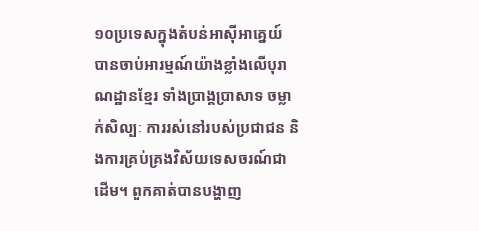១០ប្រទេសក្នុងតំបន់អាស៊ីអាគ្នេយ៍ បានចាប់អារម្មណ៍យ៉ាងខ្លាំងលើបុរាណដ្ឋានខ្មែរ ទាំងប្រាង្គប្រាសាទ ចម្លាក់សិល្បៈ ការរស់នៅរបស់ប្រជាជន និងការគ្រប់គ្រងវិស័យទេសចរណ៍ជាដើម។ ពួកគាត់បានបង្ហាញ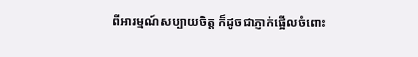ពីអារម្មណ៍សប្បាយចិត្ត ក៏ដូចជាភ្ញាក់ផ្អើលចំពោះ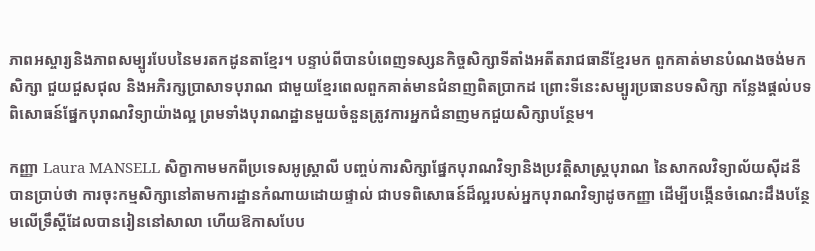ភាពអស្ចារ្យនិងភាពសម្បូរបែបនៃមរតកដូនតាខ្មែរ។ បន្ទាប់ពីបានបំពេញទស្សនកិច្ចសិក្សាទីតាំងអតីតរាជធានីខ្មែរមក ពួកគាត់មានបំណងចង់មកសិក្សា ជួយជួសជុល និងអភិរក្សប្រាសាទបុរាណ ជាមួយខ្មែរពេលពួកគាត់មានជំនាញពិតប្រាកដ ព្រោះទីនេះសម្បូរប្រធានបទសិក្សា កន្លែងផ្តល់បទពិសោធន៍ផ្នែកបុរាណវិទ្យាយ៉ាងល្អ ព្រមទាំងបុរាណដ្ឋានមួយចំនួនត្រូវការអ្នកជំនាញមកជួយសិក្សាបន្ថែម។

កញ្ញា Laura MANSELL សិក្ខាកាមមកពីប្រទេសអូស្ត្រាលី បញ្ចប់ការសិក្សាផ្នែកបុរាណវិទ្យានិងប្រវត្តិសាស្ត្របុរាណ នៃសាកលវិទ្យាល័យស៊ីដនី បានប្រាប់ថា ការចុះកម្មសិក្សានៅតាមការដ្ឋានកំណាយដោយផ្ទាល់ ជាបទពិសោធន៍ដ៏ល្អរបស់អ្នកបុរាណវិទ្យាដូចកញ្ញា ដើម្បីបង្កើនចំណេះដឹងបន្ថែមលើទ្រឹស្តីដែលបានរៀននៅសាលា ហើយឱកាសបែប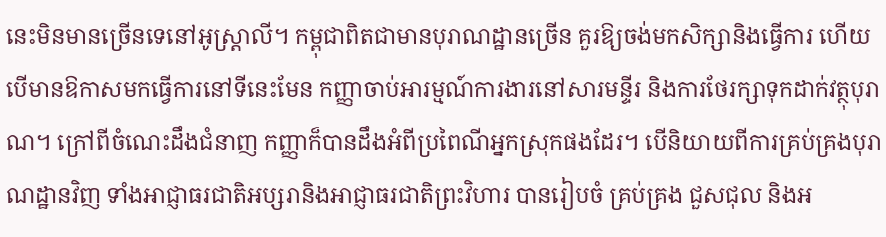នេះមិនមានច្រើនទេនៅអូស្ត្រាលី។ កម្ពុជាពិតជាមានបុរាណដ្ឋានច្រើន គួរឱ្យចង់មកសិក្សានិងធ្វើការ ហើយបើមានឱកាសមកធ្វើការនៅទីនេះមែន កញ្ញាចាប់អារម្មណ៍ការងារនៅសារមន្ទីរ និងការថែរក្សាទុកដាក់វត្ថុបុរាណ។ ក្រៅពីចំណេះដឹងជំនាញ កញ្ញាក៏បានដឹងអំពីប្រពៃណីអ្នកស្រុកផងដែរ។ បើនិយាយពីការគ្រប់គ្រងបុរាណដ្ឋានវិញ ទាំងអាជ្ញាធរជាតិអប្សរានិងអាជ្ញាធរជាតិព្រះវិហារ បានរៀបចំ គ្រប់គ្រង ជួសជុល និងអ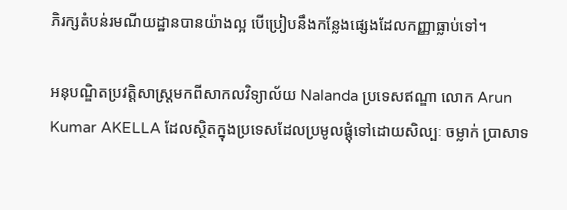ភិរក្សតំបន់រមណីយដ្ឋានបានយ៉ាងល្អ បើប្រៀបនឹងកន្លែងផ្សេងដែលកញ្ញាធ្លាប់ទៅ។

អនុបណ្ឌិតប្រវត្តិសាស្ត្រមកពីសាកលវិទ្យាល័យ Nalanda ប្រទេសឥណ្ឌា លោក Arun Kumar AKELLA ដែលស្ថិតក្នុងប្រទេសដែលប្រមូលផ្តុំទៅដោយសិល្បៈ ចម្លាក់ ប្រាសាទ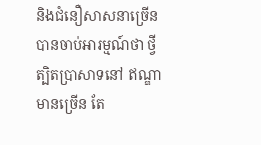និងជំនឿសាសនាច្រើនបានចាប់អារម្មណ៍ថា ថ្វីត្បិតប្រាសាទនៅ ឥណ្ឌាមានច្រើន តែ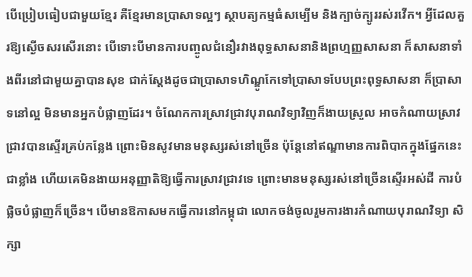បើប្រៀបធៀបជាមួយខ្មែរ គឺខ្មែរមានប្រាសាទល្អៗ ស្ថាបត្យកម្មធំសម្បើម និងក្បាច់ក្បូររស់រវើក។ អ្វីដែលគួរឱ្យស្ងើចសរសើរនោះ បើទោះបីមានការបញ្ចូលជំនឿរវាងពុទ្ធសាសនានិងព្រហ្មញ្ញសាសនា ក៏សាសនាទាំងពីរនៅជាមួយគ្នាបានសុខ ជាក់ស្តែងដូចជាប្រាសាទហិណ្ឌូកែទៅប្រាសាទបែបព្រះពុទ្ធសាសនា ក៏ប្រាសាទនៅល្អ មិនមានអ្នកបំផ្លាញដែរ។ ចំណែកការស្រាវជ្រាវបុរាណវិទ្យាវិញក៏ងាយស្រួល អាចកំណាយស្រាវជ្រាវបានស្ទើរគ្រប់កន្លែង ព្រោះមិនសូវមានមនុស្សរស់នៅច្រើន ប៉ុន្តែនៅឥណ្ឌាមានការពិបាកក្នុងផ្នែកនេះជាខ្លាំង ហើយគេមិនងាយអនុញ្ញាតិឱ្យធ្វើការស្រាវជ្រាវទេ ព្រោះមានមនុស្សរស់នៅច្រើនស្ទើរអស់ដី ការបំផ្លិចបំផ្លាញក៏ច្រើន។ បើមានឱកាសមកធ្វើការនៅកម្ពុជា លោកចង់ចូលរួមការងារកំណាយបុរាណវិទ្យា សិក្សា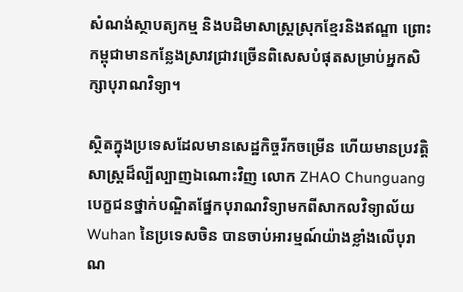សំណង់ស្ថាបត្យកម្ម និងបដិមាសាស្ត្រស្រុកខ្មែរនិងឥណ្ឌា ព្រោះកម្ពុជាមានកន្លែងស្រាវជ្រាវច្រើនពិសេសបំផុតសម្រាប់អ្នកសិក្សាបុរាណវិទ្យា។

ស្ថិតក្នុងប្រទេសដែលមានសេដ្ឋកិច្ចរីកចម្រើន ហើយមានប្រវត្តិសាស្រ្តដ៏ល្បីល្បាញឯណោះវិញ លោក ZHAO Chunguang បេក្ខជនថ្នាក់បណ្ឌិតផ្នែកបុរាណវិទ្យាមកពីសាកលវិទ្យាល័យ Wuhan នៃប្រទេសចិន បានចាប់អារម្មណ៍យ៉ាងខ្លាំងលើបុរាណ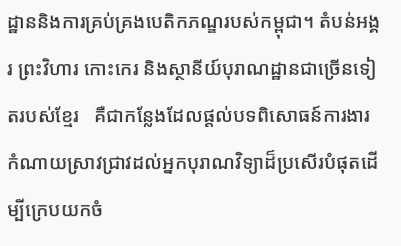ដ្ឋាននិងការគ្រប់គ្រងបេតិកភណ្ឌរបស់កម្ពុជា។ តំបន់អង្គរ ព្រះវិហារ កោះកេរ និងស្ថានីយ៍បុរាណដ្ឋានជាច្រើនទៀតរបស់ខ្មែរ   គឺជាកន្លែងដែលផ្តល់បទពិសោធន៍ការងារកំណាយស្រាវជ្រាវដល់អ្នកបុរាណវិទ្យាដ៏ប្រសើរបំផុតដើម្បីក្រេបយកចំ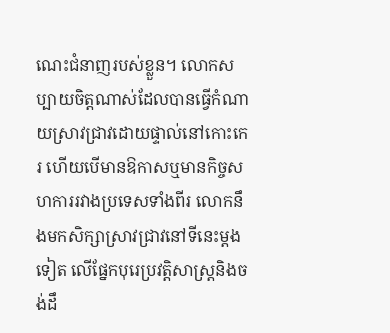ណេះជំនាញរបស់ខ្លួន។ លោកសប្បាយចិត្តណាស់ដែលបានធ្វើកំណាយស្រាវជ្រាវដោយផ្ទាល់នៅកោះកេរ ហើយបើមានឱកាសឬមានកិច្ចសហការរវាងប្រទេសទាំងពីរ លោកនឹងមកសិក្សាស្រាវជ្រាវនៅទីនេះម្តងទៀត លើផ្នែកបុរេប្រវត្តិសាស្ត្រនិងចង់ដឹ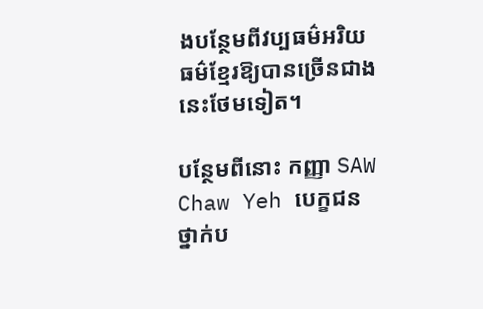ងបន្ថែមពីវប្បធម៌អរិយធម៌ខ្មែរឱ្យបានច្រើនជាងនេះថែមទៀត។

បន្ថែមពីនោះ កញ្ញា SAW Chaw Yeh បេក្ខជនថ្នាក់ប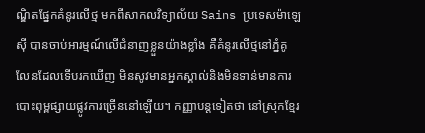ណ្ឌិតផ្នែកគំនូរលើថ្ម មកពីសាកលវិទ្យាល័យ Sains ប្រទេសម៉ាឡេស៊ី បានចាប់អារម្មណ៍លើជំនាញខ្លួនយ៉ាងខ្លាំង គឺគំនូរលើថ្មនៅភ្នំគូលែនដែលទើបរកឃើញ មិនសូវមានអ្នកស្គាល់និងមិនទាន់មានការបោះពុម្ពផ្សាយផ្លូវការច្រើននៅឡើយ។ កញ្ញាបន្តទៀតថា នៅស្រុកខ្មែរ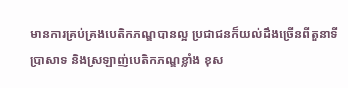មានការគ្រប់គ្រងបេតិកភណ្ឌបានល្អ ប្រជាជនក៏យល់ដឹងច្រើនពីតួនាទីប្រាសាទ និងស្រឡាញ់បេតិកភណ្ឌខ្លាំង ខុស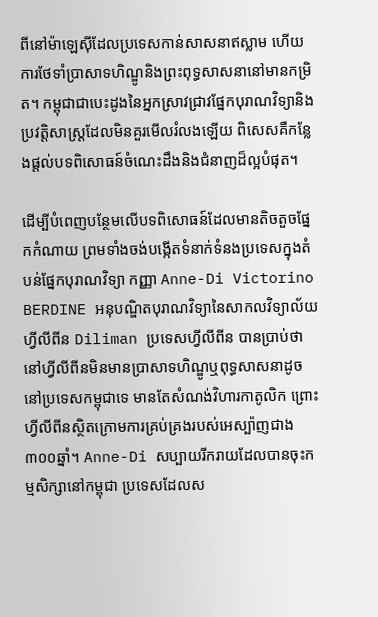ពីនៅម៉ាឡេស៊ីដែលប្រទេសកាន់សាសនាឥស្លាម ហើយការថែទាំប្រាសាទហិណ្ឌូនិងព្រះពុទ្ធសាសនានៅមានកម្រិត។ កម្ពុជាជាបេះដូងនៃអ្នកស្រាវជ្រាវផ្នែកបុរាណវិទ្យានិងប្រវត្តិសាស្ត្រដែលមិនគួរមើលរំលងឡើយ ពិសេសគឺកន្លែងផ្តល់បទពិសោធន៍ចំណេះដឹងនិងជំនាញដ៏ល្អបំផុត។

ដើម្បីបំពេញបន្ថែមលើបទពិសោធន៍ដែលមានតិចតួចផ្នែកកំណាយ ព្រមទាំងចង់បង្កើតទំនាក់ទំនងប្រទេសក្នុងតំបន់ផ្នែកបុរាណវិទ្យា កញ្ញា Anne-Di Victorino BERDINE អនុបណ្ឌិតបុរាណវិទ្យានៃសាកលវិទ្យាល័យហ្វីលីពីន Diliman ប្រទេសហ្វីលីពីន បានប្រាប់ថា នៅហ្វីលីពីនមិនមានប្រាសាទហិណ្ឌូឬពុទ្ធសាសនាដូចនៅប្រទេសកម្ពុជាទេ មានតែសំណង់វិហារកាតូលិក ព្រោះហ្វីលីពីនស្ថិតក្រោមការគ្រប់គ្រងរបស់អេស្ប៉ាញជាង៣០០ឆ្នាំ។ Anne-Di សប្បាយរីករាយដែលបានចុះកម្មសិក្សានៅកម្ពុជា ប្រទេសដែលស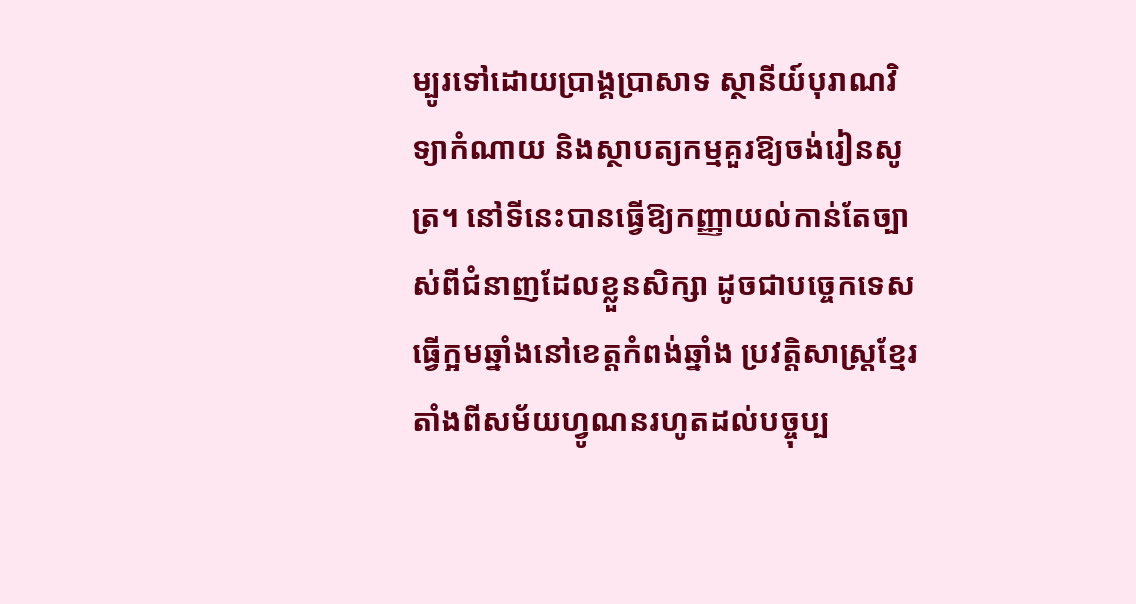ម្បូរទៅដោយប្រាង្គប្រាសាទ ស្ថានីយ៍បុរាណវិទ្យាកំណាយ និងស្ថាបត្យកម្មគួរឱ្យចង់រៀនសូត្រ។ នៅទីនេះបានធ្វើឱ្យកញ្ញាយល់កាន់តែច្បាស់ពីជំនាញដែលខ្លួនសិក្សា ដូចជាបច្ចេកទេសធ្វើក្អមឆ្នាំងនៅខេត្តកំពង់ឆ្នាំង ប្រវត្តិសាស្ត្រខ្មែរតាំងពីសម័យហ្វូណនរហូតដល់បច្ចុប្ប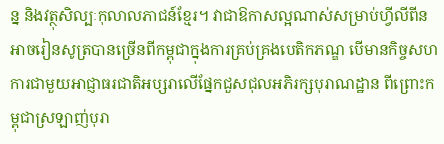ន្ន និងវត្ថុសិល្បៈកុលាលភាជន៍ខ្មែរ។ វាជាឱកាសល្អណាស់សម្រាប់ហ្វីលីពីនអាចរៀនសូត្របានច្រើនពីកម្ពុជាក្នុងការគ្រប់គ្រងបេតិកភណ្ឌ បើមានកិច្ចសហការជាមួយអាជ្ញាធរជាតិអប្សរាលើផ្នែកជួសជុលអភិរក្សបុរាណដ្ឋាន ពីព្រោះកម្ពុជាស្រឡាញ់បុរា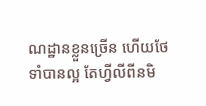ណដ្ឋានខ្លួនច្រើន ហើយថែទាំបានល្អ តែហ្វីលីពីនមិ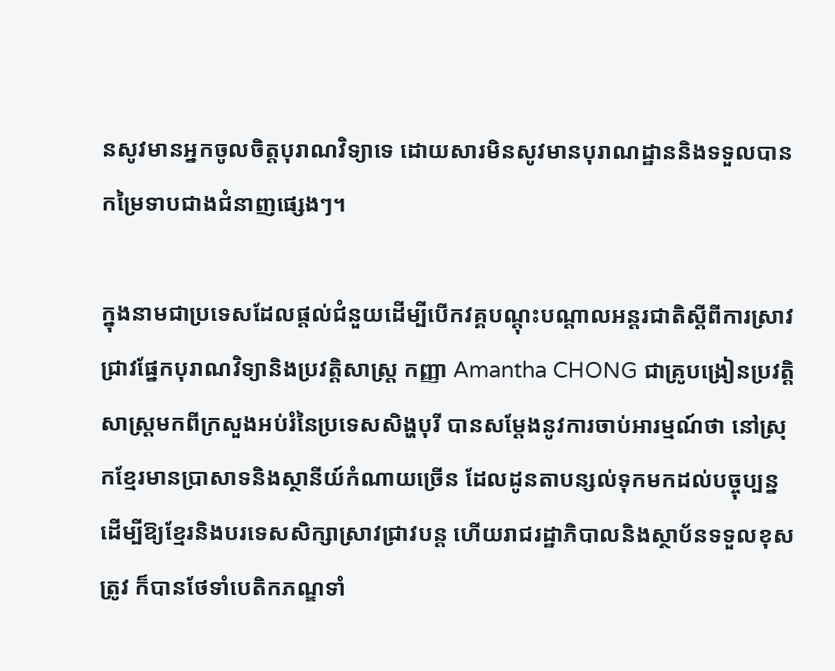នសូវមានអ្នកចូលចិត្តបុរាណវិទ្យាទេ ដោយសារមិនសូវមានបុរាណដ្ឋាននិងទទួលបានកម្រៃទាបជាងជំនាញផ្សេងៗ។

ក្នុងនាមជាប្រទេសដែលផ្តល់ជំនួយដើម្បីបើកវគ្គបណ្តុះបណ្តាលអន្តរជាតិស្តីពីការស្រាវជ្រាវផ្នែកបុរាណវិទ្យានិងប្រវត្តិសាស្ត្រ កញ្ញា Amantha CHONG ជាគ្រូបង្រៀនប្រវត្តិសាស្ត្រមកពីក្រសួងអប់រំនៃប្រទេសសិង្ហបុរី បានសម្តែងនូវការចាប់អារម្មណ៍ថា នៅស្រុកខ្មែរមានប្រាសាទនិងស្ថានីយ៍កំណាយច្រើន ដែលដូនតាបន្សល់ទុកមកដល់បច្ចុប្បន្នដើម្បីឱ្យខ្មែរនិងបរទេសសិក្សាស្រាវជ្រាវបន្ត ហើយរាជរដ្ឋាភិបាលនិងស្ថាប័នទទួលខុសត្រូវ ក៏បានថែទាំបេតិកភណ្ឌទាំ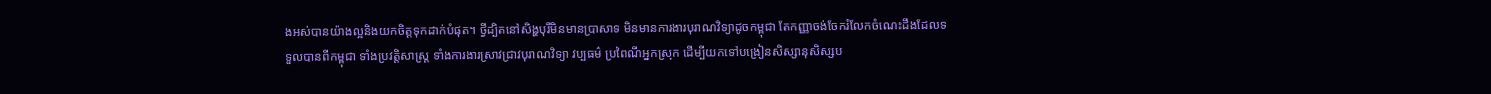ងអស់បានយ៉ាងល្អនិងយកចិត្តទុកដាក់បំផុត។ ថ្វីដ្បិតនៅសិង្ហបុរីមិនមានប្រាសាទ មិនមានការងារបុរាណវិទ្យាដូចកម្ពុជា តែកញ្ញាចង់ចែករំលែកចំណេះដឹងដែលទទួលបានពីកម្ពុជា ទាំងប្រវត្តិសាស្ត្រ ទាំងការងារស្រាវជ្រាវបុរាណវិទ្យា វប្បធម៌ ប្រពៃណីអ្នកស្រុក ដើម្បីយកទៅបង្រៀនសិស្សានុសិស្សប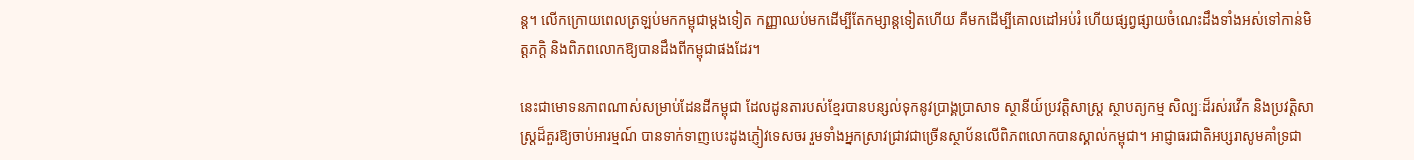ន្ត។ លើកក្រោយពេលត្រឡប់មកកម្ពុជាម្តងទៀត កញ្ញាឈប់មកដើម្បីតែកម្សាន្តទៀតហើយ គឺមកដើម្បីគោលដៅអប់រំ ហើយផ្សព្វផ្សាយចំណេះដឹងទាំងអស់ទៅកាន់មិត្តភក្តិ និងពិភពលោកឱ្យបានដឹងពីកម្ពុជាផងដែរ។

នេះជាមោទនភាពណាស់សម្រាប់ដែនដីកម្ពុជា ដែលដូនតារបស់ខ្មែរបានបន្សល់ទុកនូវប្រាង្គប្រាសាទ ស្ថានីយ៍ប្រវត្តិសាស្ត្រ ស្ថាបត្យកម្ម សិល្បៈដ៏រស់រវើក និងប្រវត្តិសាស្ត្រដ៏គួរឱ្យចាប់អារម្មណ៍ បានទាក់ទាញបេះដូងភ្ញៀវទេសចរ រួមទាំងអ្នកស្រាវជ្រាវជាច្រើនស្ថាប័នលើពិភពលោកបានស្គាល់កម្ពុជា។ អាជ្ញាធរជាតិអប្សរាសូមគាំទ្រជា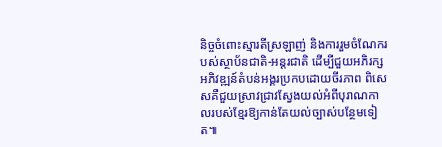និច្ចចំពោះស្មារតីស្រឡាញ់ និងការរួមចំណែករបស់ស្ថាប័នជាតិ-អន្តរជាតិ ដើម្បីជួយអភិរក្ស អភិវឌ្ឍន៍តំបន់អង្គរប្រកបដោយចីរភាព ពិសេសគឺជួយស្រាវជ្រាវស្វែងយល់អំពីបុរាណកាលរបស់ខ្មែរឱ្យកាន់តែយល់ច្បាស់បន្ថែមទៀត៕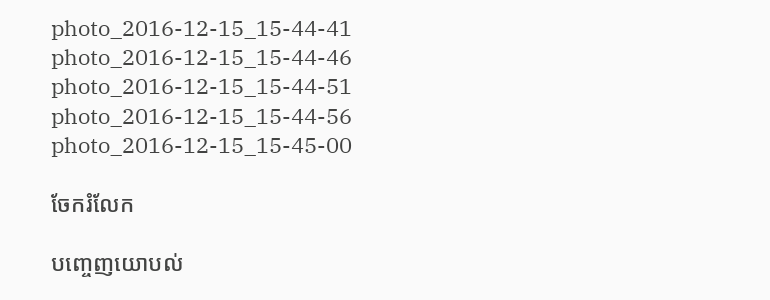photo_2016-12-15_15-44-41 photo_2016-12-15_15-44-46 photo_2016-12-15_15-44-51 photo_2016-12-15_15-44-56 photo_2016-12-15_15-45-00

ចែករំលែក

បញ្ចេញយោបល់